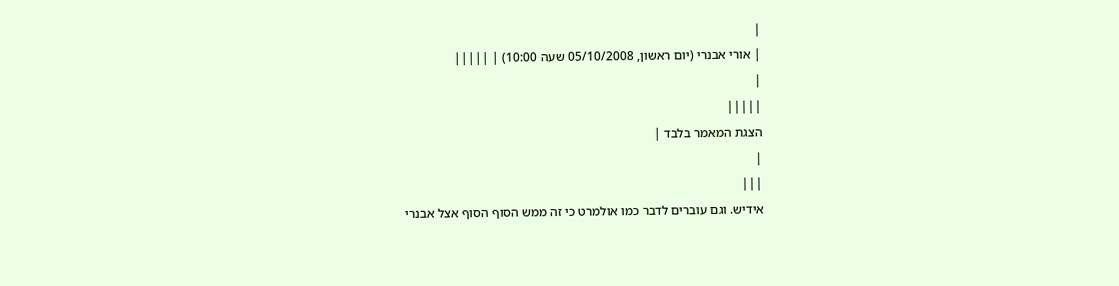|
| אורי אבנרי (יום ראשון, 05/10/2008 שעה 10:00) | |||||
|
|||||
הצגת המאמר בלבד |
|
|||
אידיש. וגם עוברים לדבר כמו אולמרט כי זה ממש הסוף הסוף אצל אבנרי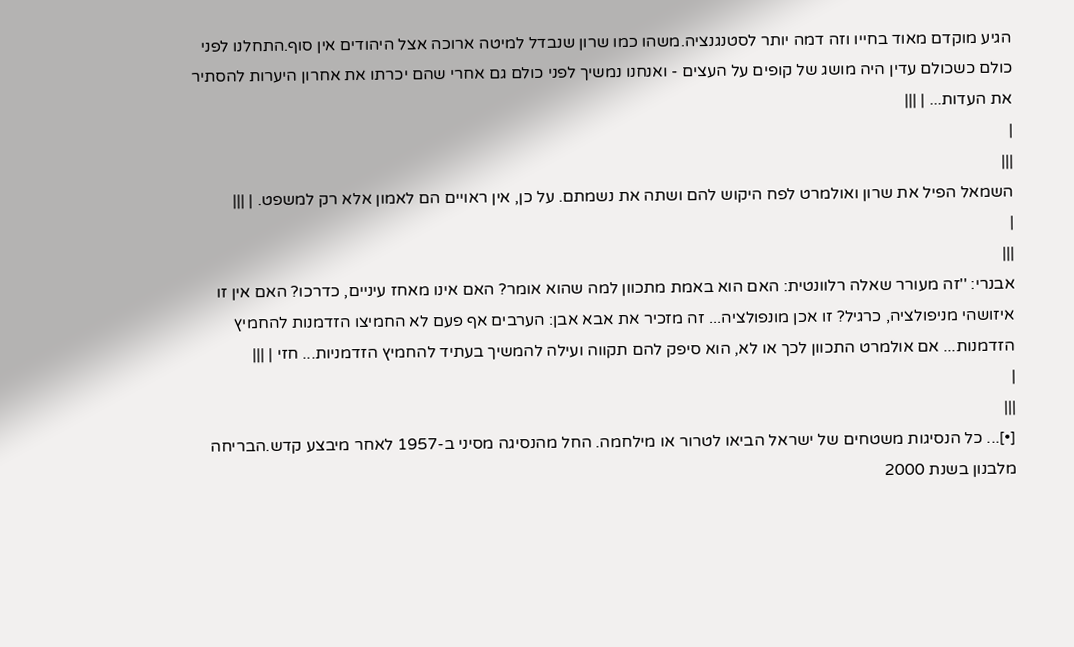הגיע מוקדם מאוד בחייו וזה דמה יותר לסטנגנציה.משהו כמו שרון שנבדל למיטה ארוכה אצל היהודים אין סוף.התחלנו לפני כולם כשכולם עדין היה מושג של קופים על העצים - ואנחנו נמשיך לפני כולם גם אחרי שהם יכרתו את אחרון היערות להסתיר את העדות... | |||
|
|||
השמאל הפיל את שרון ואולמרט לפח היקוש להם ושתה את נשמתם. על כן, אין ראויים הם לאמון אלא רק למשפט. | |||
|
|||
אבנרי: ''זה מעורר שאלה רלוונטית: האם הוא באמת מתכוון למה שהוא אומר? האם אינו מאחז עיניים, כדרכו? האם אין זו איזושהי מניפולציה, כרגיל? זו אכן מונפולציה... זה מזכיר את אבא אבן: הערבים אף פעם לא החמיצו הזדמנות להחמיץ הזדמנות... אם אולמרט התכוון לכך או לא, הוא סיפק להם תקווה ועילה להמשיך בעתיד להחמיץ הזדמניות... חזי | |||
|
|||
[•]... כל הנסיגות משטחים של ישראל הביאו לטרור או מילחמה. החל מהנסיגה מסיני ב-1957 לאחר מיבצע קדש.הבריחה מלבנון בשנת 2000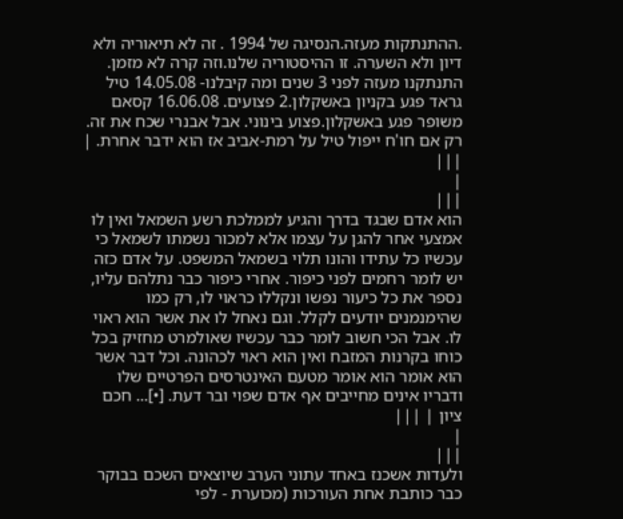.ההתנתקות מעזה.הנסיגה של 1994 . זה לא תיאוריה ולא דיון ולא השערה. זו ההיסטוריה שלנו.וזה קרה לא מזמן. התנתקנו מעזה לפני 3 שנים ומה קיבלנו- 14.05.08 טיל גראד פגע בקניון באשקלון.2 פצועים. 16.06.08 קסאם משופר פגע באשקלון.פצוע בינוני. אבל אבנרי שכח את זה. רק אם חו'ח ייפול טיל על רמת-אביב אז הוא ידבר אחרת. | |||
|
|||
הוא אדם שבגד בדרך והגיע לממלכת רשע השמאל ואין לו אמצעי אחר להגן על עצמו אלא למכור נשמתו לשמאל כי עכשיו כל עתידו והונו תלוי בשמאל המשפט. על אדם כזה יש לומר רחמים לפני כיפור. אחרי כיפור כבר נתלהם עליו, נספר את כל כיעור נפשו ונקללו כראוי לו, רק כמו שהימנמנים יודעים לקלל. וגם נאחל לו את אשר הוא ראוי לו. אבל הכי חשוב לומר כבר עכשיו שאולמרט מחזיק בכל כוחו בקרנות המזבח ואין הוא ראוי לכהונה. וכל דבר אשר הוא אומר הוא אומר מטעם האינטרסים הפרטיים שלו ודבריו אינים מחייבים אף אדם שפוי ובר דעת. [•]... חכם ציון | |||
|
|||
ולעדות אשכנז באחד עתוני הערב שיוצאים השכם בבוקר כבר כותבת אחת העורכות (מכוערת - לפי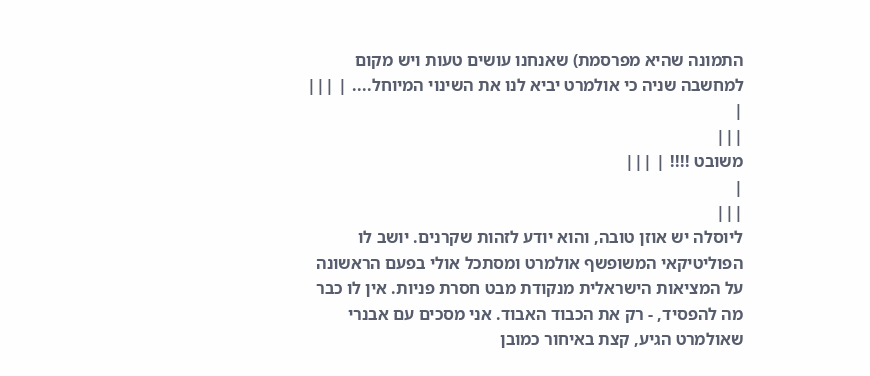התמונה שהיא מפרסמת) שאנחנו עושים טעות ויש מקום למחשבה שניה כי אולמרט יביא לנו את השינוי המיוחל.... | |||
|
|||
משובט !!!! | |||
|
|||
ליוסלה יש אוזן טובה, והוא יודע לזהות שקרנים. יושב לו הפוליטיקאי המשופשף אולמרט ומסתכל אולי בפעם הראשונה על המציאות הישראלית מנקודת מבט חסרת פניות. אין לו כבר מה להפסיד, - רק את הכבוד האבוד. אני מסכים עם אבנרי שאולמרט הגיע, קצת באיחור כמובן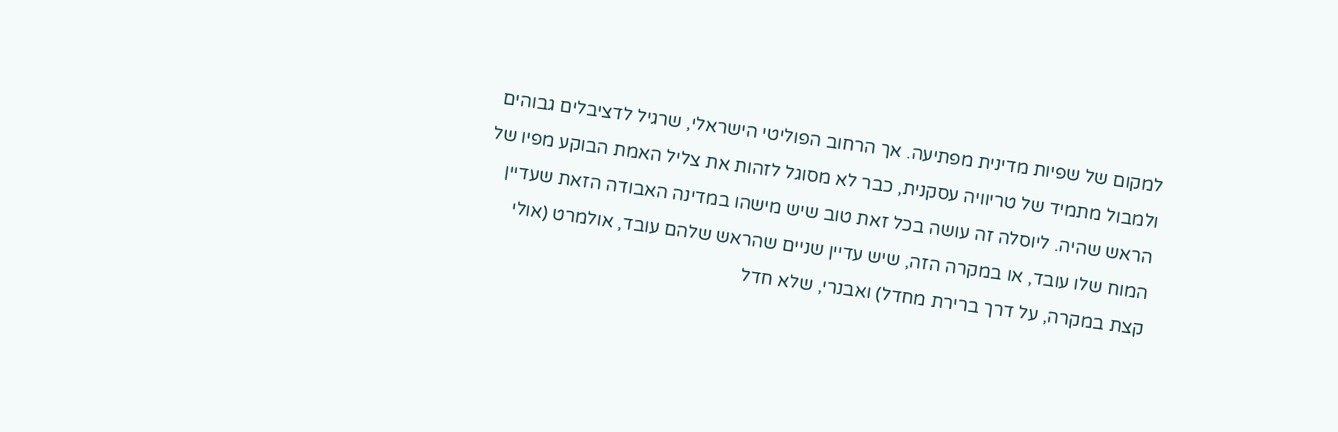למקום של שפיות מדינית מפתיעה. אך הרחוב הפוליטי הישראלי, שרגיל לדציבלים גבוהים ולמבול מתמיד של טריוויה עסקנית, כבר לא מסוגל לזהות את צליל האמת הבוקע מפיו של הראש שהיה. ליוסלה זה עושה בכל זאת טוב שיש מישהו במדינה האבודה הזאת שעדיין המוח שלו עובד, או במקרה הזה, שיש עדיין שניים שהראש שלהם עובד, אולמרט (אולי קצת במקרה, על דרך ברירת מחדל) ואבנרי, שלא חדל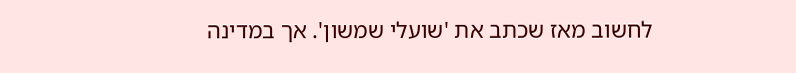לחשוב מאז שכתב את 'שועלי שמשון'. אך במדינה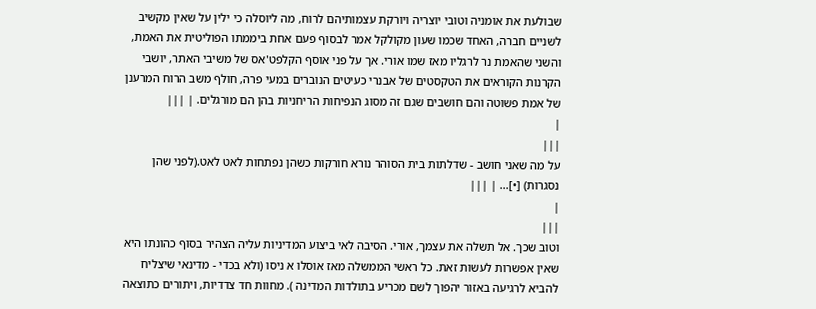שבולעת את אומניה וטובי יוצריה ויורקת עצמותיהם לרוח, מה ליוסלה כי ילין על שאין מקשיב לשניים חברה, האחד שכמו שעון מקולקל אמר לבסוף פעם אחת ביממתו הפוליטית את האמת, והשני שהאמת נר לרגליו מאז שמו אורי. אך על פני אוסף הקלפט'אס של משיבי האתר, יושבי הקרנות הקוראים את הטקסטים של אבנרי כעיטים הנוברים במעי פרה, חולף משב הרוח המרענן של אמת פשוטה והם חושבים שגם זה מסוג הנפיחות הריחניות בהן הם מורגלים. | |||
|
|||
על מה שאני חושב - שדלתות בית הסוהר נורא חורקות כשהן נפתחות לאט לאט.(לפני שהן נסגרות) [•]... | |||
|
|||
וטוב שכך. אל תשלה את עצמך, אורי. הסיבה לאי ביצוע המדיניות עליה הצהיר בסוף כהונתו היא שאין אפשרות לעשות זאת. כל ראשי הממשלה מאז אוסלו א ניסו (ולא בכדי - מדינאי שיצליח להביא לרגיעה באזור יהפוך לשם מכריע בתולדות המדינה ). מחוות חד צדדיות, ויתורים כתוצאה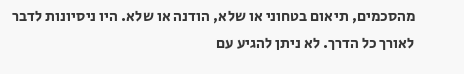מהסכמים, תיאום בטחוני או שלא, הודנה או שלא. היו ניסיונות לדבר לאורך כל הדרך. לא ניתן להגיע עם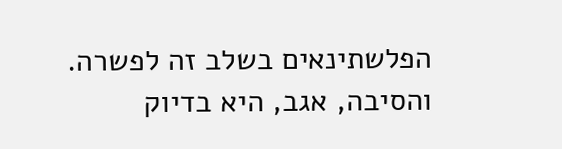הפלשתינאים בשלב זה לפשרה. והסיבה, אגב, היא בדיוק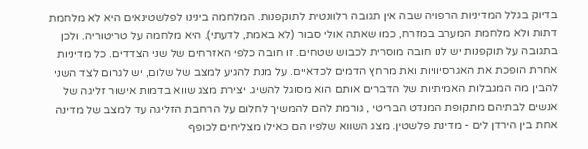בדיוק בגלל המדיניות הרפויה שבה אין תגובה רלוונטית לתוקפנות. המלחמה בינינו לפלשטינאים היא לא מלחמת דתות ולא מלחמת המערב במזרח, כמו שאתה אולי סבור (לא באמת, לדעתי). היא מלחמה על טריטוריה. ולכן בתגובה על תוקפנות יש לנו חובה מוסרית לכבוש שטחים. זו חובה כלפי האזרחים של שני הצדדים. כל מדיניות אחרת הופכת את האגרסיוויות ואת מרחץ הדמים לכדאיים. על מנת להגיע למצב של שלום, יש לגרום לצד השני להבין מה המגבלות האמיתיות של הדברים אותם הוא מסוגל להשיג. יצירת מצג שווא בדמות אישור זליגה של אנשים לבתיהם מתקופת המנדט הבריטי , גורמת להם להמשיך לחלום על הרחבת הזליגה עד למצב של מדינה אחת בין הירדן לים - מדינת פלשטין. מצג השווא שלפיו הם כאילו מצליחים לכופף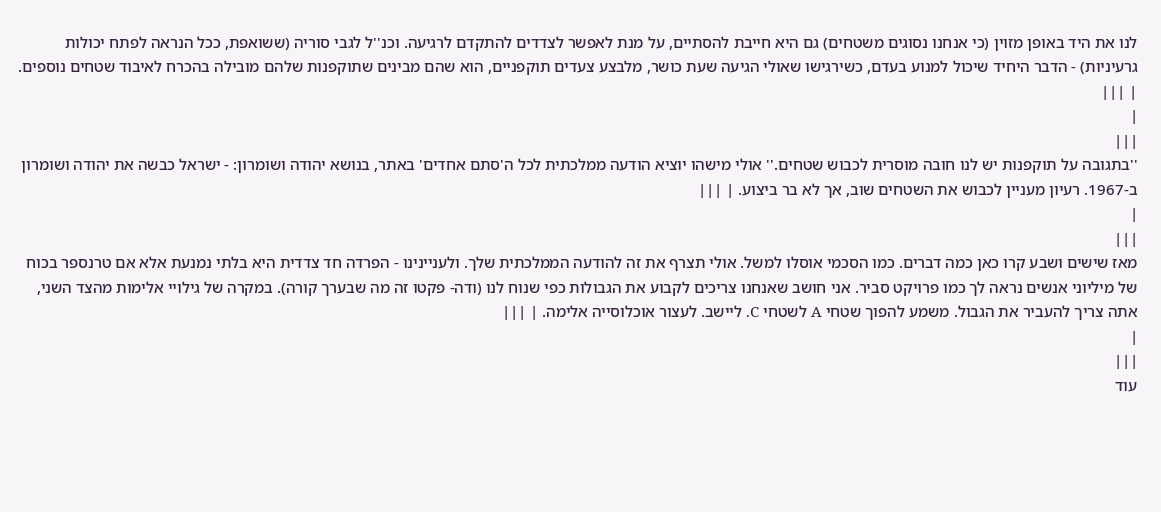לנו את היד באופן מזוין (כי אנחנו נסוגים משטחים) גם היא חייבת להסתיים, על מנת לאפשר לצדדים להתקדם לרגיעה. וכנ''ל לגבי סוריה (ששואפת, ככל הנראה לפתח יכולות גרעיניות) - הדבר היחיד שיכול למנוע בעדם, כשירגישו שאולי הגיעה שעת כושר, מלבצע צעדים תוקפניים, הוא שהם מבינים שתוקפנות שלהם מובילה בהכרח לאיבוד שטחים נוספים. | |||
|
|||
''בתגובה על תוקפנות יש לנו חובה מוסרית לכבוש שטחים.'' אולי מישהו יוציא הודעה ממלכתית לכל ה'סתם אחדים' באתר, בנושא יהודה ושומרון: - ישראל כבשה את יהודה ושומרון ב-1967. רעיון מעניין לכבוש את השטחים שוב, אך לא בר ביצוע. | |||
|
|||
מאז שישים ושבע קרו כאן כמה דברים. כמו הסכמי אוסלו למשל. אולי תצרף את זה להודעה הממלכתית שלך. ולעניינינו - הפרדה חד צדדית היא בלתי נמנעת אלא אם טרנספר בכוח של מיליוני אנשים נראה לך כמו פרויקט סביר. אני חושב שאנחנו צריכים לקבוע את הגבולות כפי שנוח לנו (ודה- פקטו זה מה שבערך קורה). במקרה של גילויי אלימות מהצד השני, אתה צריך להעביר את הגבול. משמע להפוך שטחי A לשטחי C. ליישב. לעצור אוכלוסייה אלימה. | |||
|
|||
עוד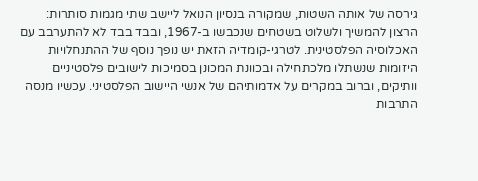גירסה של אותה השטות, שמקורה בנסיון הנואל ליישב שתי מגמות סותרות: הרצון להמשיך ולשלוט בשטחים שנכבשו ב-1967, ובבד בבד לא להתערבב עם האכלוסיה הפלסטינית. לטרגי-קומדיה הזאת יש נופך נוסף של ההתנחלויות היזומות שנשתלו מלכתחילה ובכוונת המכונן בסמיכות לישובים פלסטיניים וותיקים, וברוב במקרים על אדמותיהם של אנשי היישוב הפלסטיני. עכשיו מנסה התרבות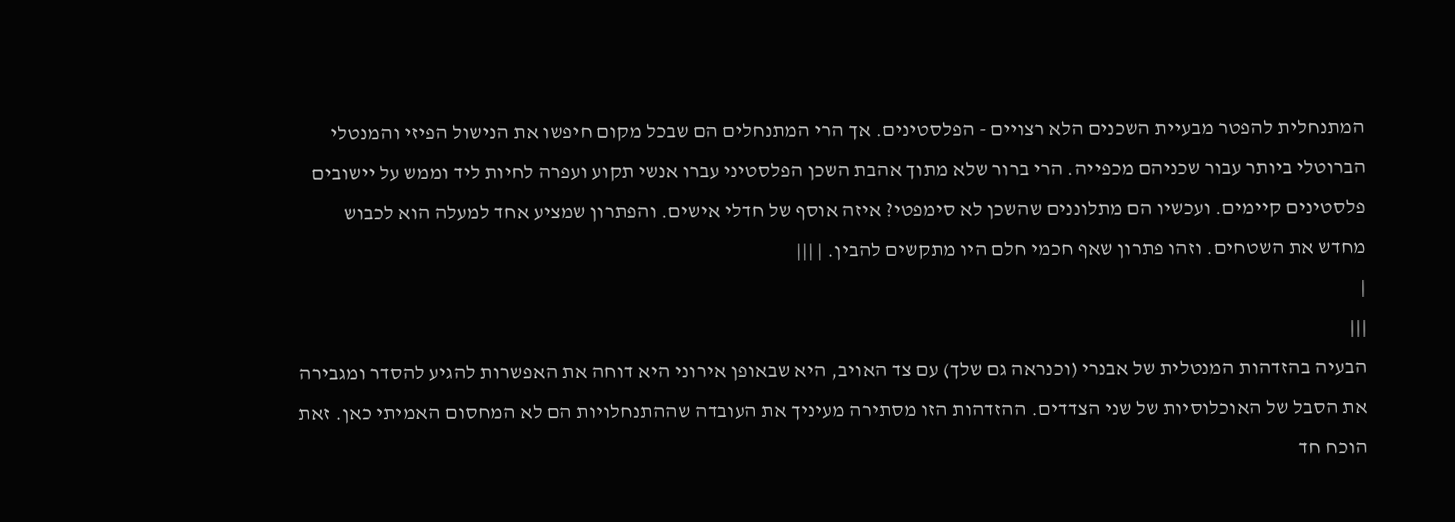המתנחלית להפטר מבעיית השכנים הלא רצויים - הפלסטינים. אך הרי המתנחלים הם שבכל מקום חיפשו את הנישול הפיזי והמנטלי הברוטלי ביותר עבור שכניהם מכפייה. הרי ברור שלא מתוך אהבת השכן הפלסטיני עברו אנשי תקוע ועפרה לחיות ליד וממש על יישובים פלסטינים קיימים. ועכשיו הם מתלוננים שהשכן לא סימפטי? איזה אוסף של חדלי אישים. והפתרון שמציע אחד למעלה הוא לכבוש מחדש את השטחים. וזהו פתרון שאף חכמי חלם היו מתקשים להבין. | |||
|
|||
הבעיה בהזדהות המנטלית של אבנרי (וכנראה גם שלך) עם צד האויב, היא שבאופן אירוני היא דוחה את האפשרות להגיע להסדר ומגבירה את הסבל של האוכלוסיות של שני הצדדים. ההזדהות הזו מסתירה מעיניך את העובדה שההתנחלויות הם לא המחסום האמיתי כאן. זאת הוכח חד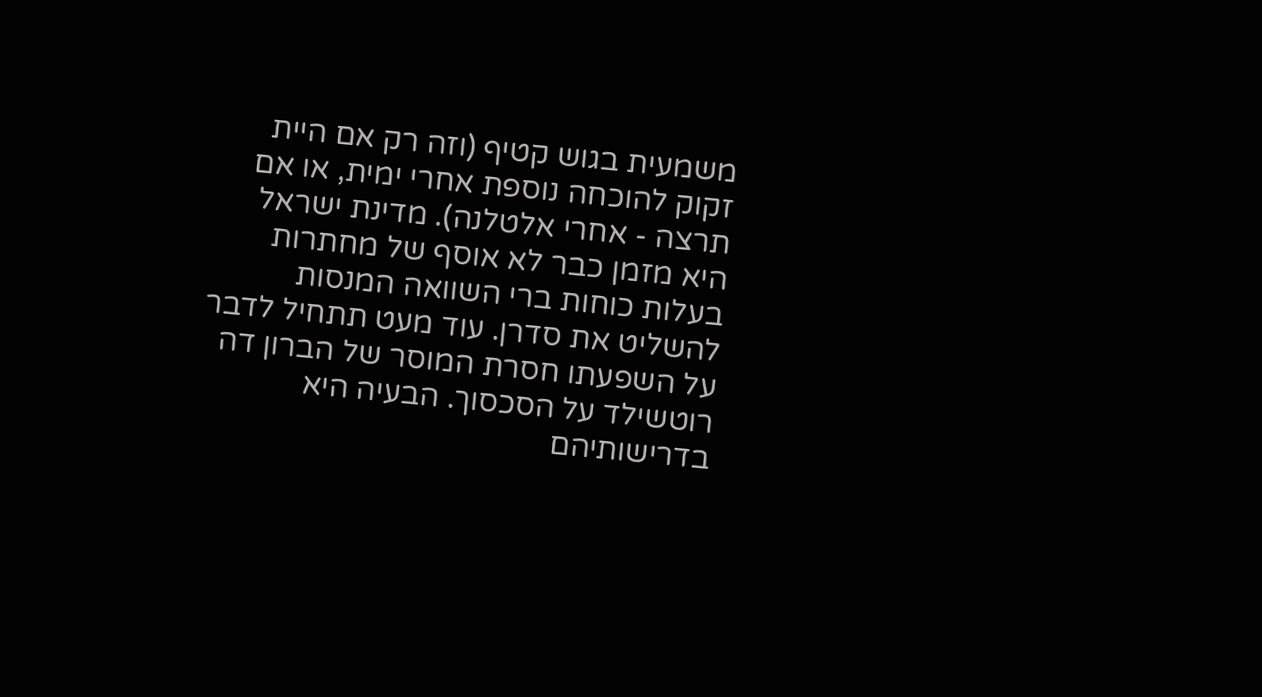משמעית בגוש קטיף (וזה רק אם היית זקוק להוכחה נוספת אחרי ימית, או אם תרצה - אחרי אלטלנה). מדינת ישראל היא מזמן כבר לא אוסף של מחתרות בעלות כוחות ברי השוואה המנסות להשליט את סדרן. עוד מעט תתחיל לדבר על השפעתו חסרת המוסר של הברון דה רוטשילד על הסכסוך. הבעיה היא בדרישותיהם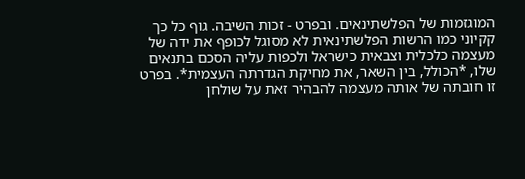המוגזמות של הפלשתינאים. ובפרט - זכות השיבה. גוף כל כך קקיוני כמו הרשות הפלשתינאית לא מסוגל לכופף את ידה של מעצמה כלכלית וצבאית כישראל ולכפות עליה הסכם בתנאים שלו, *הכולל, בין השאר, את מחיקת הגדרתה העצמית*. בפרט זו חובתה של אותה מעצמה להבהיר זאת על שולחן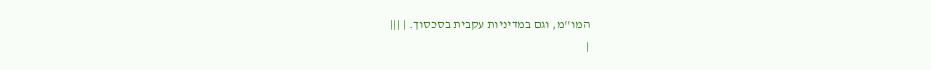המו''מ, וגם במדיניות עקבית בסכסוך. | |||
|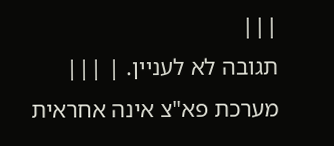|||
תגובה לא לעניין. | |||
מערכת פא"צ אינה אחראית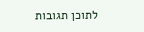לתוכן תגובות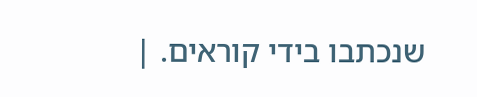שנכתבו בידי קוראים. |